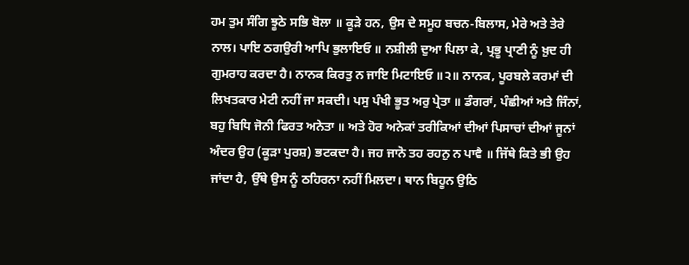ਹਮ ਤੁਮ ਸੰਗਿ ਝੂਠੇ ਸਭਿ ਬੋਲਾ ॥ ਕੂੜੇ ਹਨ, ਉਸ ਦੇ ਸਮੂਹ ਬਚਨ-ਬਿਲਾਸ, ਮੇਰੇ ਅਤੇ ਤੇਰੇ ਨਾਲ। ਪਾਇ ਠਗਉਰੀ ਆਪਿ ਭੁਲਾਇਓ ॥ ਨਸ਼ੀਲੀ ਦੁਆ ਪਿਲਾ ਕੇ, ਪ੍ਰਭੂ ਪ੍ਰਾਣੀ ਨੂੰ ਖ਼ੁਦ ਹੀ ਗੁਮਰਾਹ ਕਰਦਾ ਹੈ। ਨਾਨਕ ਕਿਰਤੁ ਨ ਜਾਇ ਮਿਟਾਇਓ ॥੨॥ ਨਾਨਕ, ਪੂਰਬਲੇ ਕਰਮਾਂ ਦੀ ਲਿਖਤਕਾਰ ਮੇਟੀ ਨਹੀਂ ਜਾ ਸਕਦੀ। ਪਸੁ ਪੰਖੀ ਭੂਤ ਅਰੁ ਪ੍ਰੇਤਾ ॥ ਡੰਗਰਾਂ, ਪੰਛੀਆਂ ਅਤੇ ਜਿੰਨਾਂ, ਬਹੁ ਬਿਧਿ ਜੋਨੀ ਫਿਰਤ ਅਨੇਤਾ ॥ ਅਤੇ ਹੋਰ ਅਨੇਕਾਂ ਤਰੀਕਿਆਂ ਦੀਆਂ ਪਿਸਾਚਾਂ ਦੀਆਂ ਜੂਨਾਂ ਅੰਦਰ ਉਹ (ਕੂੜਾ ਪੁਰਸ਼) ਭਟਕਦਾ ਹੈ। ਜਹ ਜਾਨੋ ਤਹ ਰਹਨੁ ਨ ਪਾਵੈ ॥ ਜਿੱਥੇ ਕਿਤੇ ਭੀ ਉਹ ਜਾਂਦਾ ਹੈ, ਉੱਥੇ ਉਸ ਨੂੰ ਠਹਿਰਨਾ ਨਹੀਂ ਮਿਲਦਾ। ਥਾਨ ਬਿਹੂਨ ਉਠਿ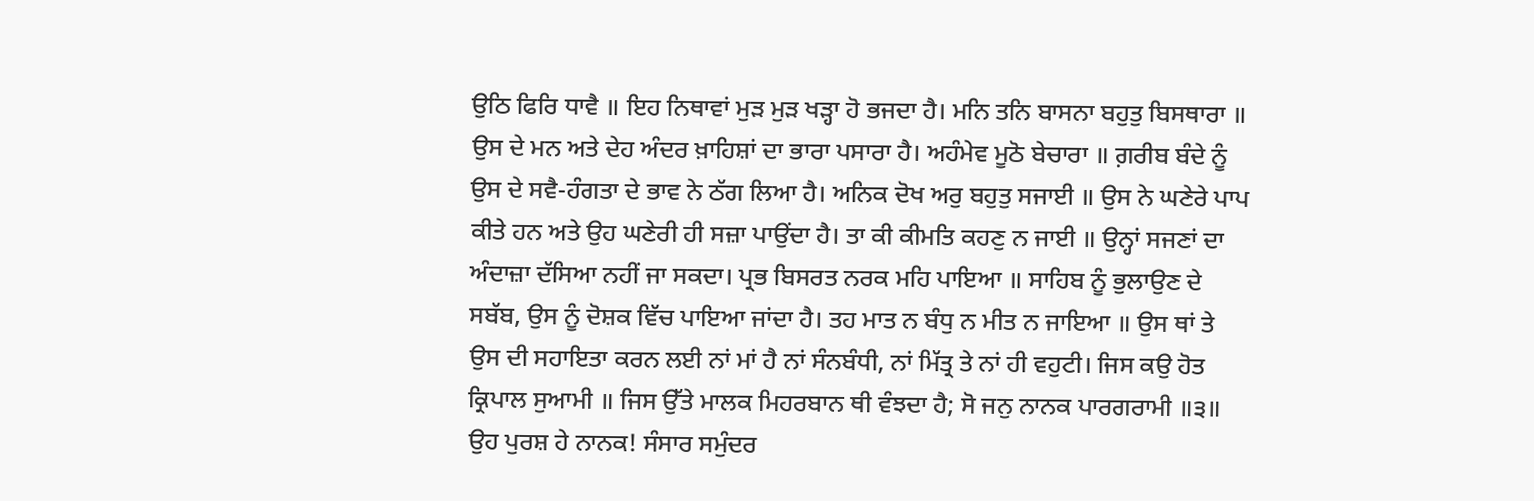ਉਠਿ ਫਿਰਿ ਧਾਵੈ ॥ ਇਹ ਨਿਥਾਵਾਂ ਮੁੜ ਮੁੜ ਖੜ੍ਹਾ ਹੋ ਭਜਦਾ ਹੈ। ਮਨਿ ਤਨਿ ਬਾਸਨਾ ਬਹੁਤੁ ਬਿਸਥਾਰਾ ॥ ਉਸ ਦੇ ਮਨ ਅਤੇ ਦੇਹ ਅੰਦਰ ਖ਼ਾਹਿਸ਼ਾਂ ਦਾ ਭਾਰਾ ਪਸਾਰਾ ਹੈ। ਅਹੰਮੇਵ ਮੂਠੋ ਬੇਚਾਰਾ ॥ ਗ਼ਰੀਬ ਬੰਦੇ ਨੂੰ ਉਸ ਦੇ ਸਵੈ-ਹੰਗਤਾ ਦੇ ਭਾਵ ਨੇ ਠੱਗ ਲਿਆ ਹੈ। ਅਨਿਕ ਦੋਖ ਅਰੁ ਬਹੁਤੁ ਸਜਾਈ ॥ ਉਸ ਨੇ ਘਣੇਰੇ ਪਾਪ ਕੀਤੇ ਹਨ ਅਤੇ ਉਹ ਘਣੇਰੀ ਹੀ ਸਜ਼ਾ ਪਾਉਂਦਾ ਹੈ। ਤਾ ਕੀ ਕੀਮਤਿ ਕਹਣੁ ਨ ਜਾਈ ॥ ਉਨ੍ਹਾਂ ਸਜਣਾਂ ਦਾ ਅੰਦਾਜ਼ਾ ਦੱਸਿਆ ਨਹੀਂ ਜਾ ਸਕਦਾ। ਪ੍ਰਭ ਬਿਸਰਤ ਨਰਕ ਮਹਿ ਪਾਇਆ ॥ ਸਾਹਿਬ ਨੂੰ ਭੁਲਾਉਣ ਦੇ ਸਬੱਬ, ਉਸ ਨੂੰ ਦੋਸ਼ਕ ਵਿੱਚ ਪਾਇਆ ਜਾਂਦਾ ਹੈ। ਤਹ ਮਾਤ ਨ ਬੰਧੁ ਨ ਮੀਤ ਨ ਜਾਇਆ ॥ ਉਸ ਥਾਂ ਤੇ ਉਸ ਦੀ ਸਹਾਇਤਾ ਕਰਨ ਲਈ ਨਾਂ ਮਾਂ ਹੈ ਨਾਂ ਸੰਨਬੰਧੀ, ਨਾਂ ਮਿੱਤ੍ਰ ਤੇ ਨਾਂ ਹੀ ਵਹੁਟੀ। ਜਿਸ ਕਉ ਹੋਤ ਕ੍ਰਿਪਾਲ ਸੁਆਮੀ ॥ ਜਿਸ ਉੱਤੇ ਮਾਲਕ ਮਿਹਰਬਾਨ ਥੀ ਵੰਝਦਾ ਹੈ; ਸੋ ਜਨੁ ਨਾਨਕ ਪਾਰਗਰਾਮੀ ॥੩॥ ਉਹ ਪੁਰਸ਼ ਹੇ ਨਾਨਕ! ਸੰਸਾਰ ਸਮੁੰਦਰ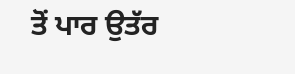ਤੋਂ ਪਾਰ ਉਤੱਰ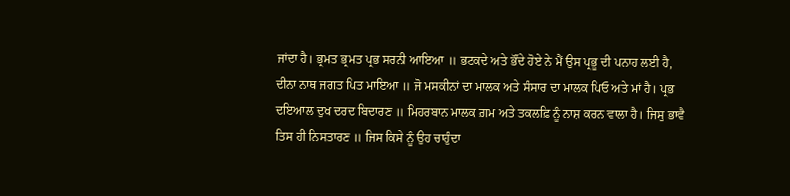ਜਾਂਦਾ ਹੈ। ਭ੍ਰਮਤ ਭ੍ਰਮਤ ਪ੍ਰਭ ਸਰਨੀ ਆਇਆ ॥ ਭਟਕਦੇ ਅਤੇ ਭੌਂਦੇ ਹੋਏ ਨੇ ਮੈਂ ਉਸ ਪ੍ਰਭੂ ਦੀ ਪਨਾਹ ਲਈ ਹੈ, ਦੀਨਾ ਨਾਥ ਜਗਤ ਪਿਤ ਮਾਇਆ ॥ ਜੋ ਮਸਕੀਨਾਂ ਦਾ ਮਾਲਕ ਅਤੇ ਸੰਸਾਰ ਦਾ ਮਾਲਕ ਪਿਓ ਅਤੇ ਮਾਂ ਹੈ। ਪ੍ਰਭ ਦਇਆਲ ਦੁਖ ਦਰਦ ਬਿਦਾਰਣ ॥ ਮਿਹਰਬਾਨ ਮਾਲਕ ਗ਼ਮ ਅਤੇ ਤਕਲਫ਼ਿ ਨੂੰ ਨਾਸ਼ ਕਰਨ ਵਾਲਾ ਹੈ। ਜਿਸੁ ਭਾਵੈ ਤਿਸ ਹੀ ਨਿਸਤਾਰਣ ॥ ਜਿਸ ਕਿਸੇ ਨੂੰ ਉਹ ਚਾਹੁੰਦਾ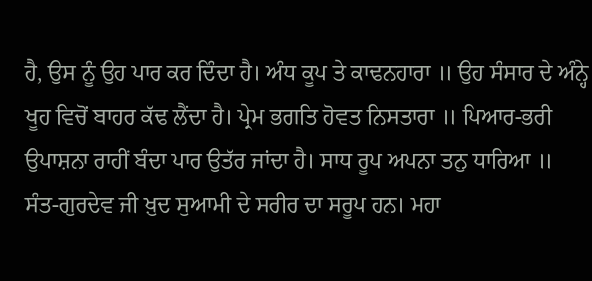ਹੈ, ਉਸ ਨੂੰ ਉਹ ਪਾਰ ਕਰ ਦਿੰਦਾ ਹੈ। ਅੰਧ ਕੂਪ ਤੇ ਕਾਢਨਹਾਰਾ ॥ ਉਹ ਸੰਸਾਰ ਦੇ ਅੰਨ੍ਹੇ ਖੂਹ ਵਿਚੋਂ ਬਾਹਰ ਕੱਢ ਲੈਂਦਾ ਹੈ। ਪ੍ਰੇਮ ਭਗਤਿ ਹੋਵਤ ਨਿਸਤਾਰਾ ॥ ਪਿਆਰ-ਭਰੀ ਉਪਾਸ਼ਨਾ ਰਾਹੀਂ ਬੰਦਾ ਪਾਰ ਉਤੱਰ ਜਾਂਦਾ ਹੈ। ਸਾਧ ਰੂਪ ਅਪਨਾ ਤਨੁ ਧਾਰਿਆ ॥ ਸੰਤ-ਗੁਰਦੇਵ ਜੀ ਖ਼ੁਦ ਸੁਆਮੀ ਦੇ ਸਰੀਰ ਦਾ ਸਰੂਪ ਹਨ। ਮਹਾ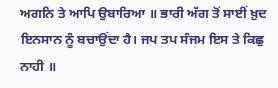ਅਗਨਿ ਤੇ ਆਪਿ ਉਬਾਰਿਆ ॥ ਭਾਰੀ ਅੱਗ ਤੋਂ ਸਾਈਂ ਖ਼ੁਦ ਇਨਸਾਨ ਨੂੰ ਬਚਾਉਂਦਾ ਹੈ। ਜਪ ਤਪ ਸੰਜਮ ਇਸ ਤੇ ਕਿਛੁ ਨਾਹੀ ॥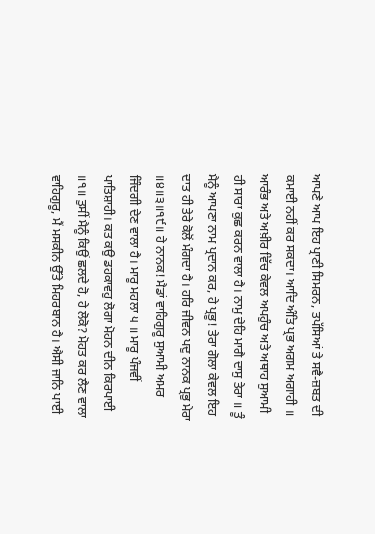ਆਪਣੇ ਆਪ ਇਹ ਪ੍ਰਾਣੀ ਸਿਮਰਨ, ਤਪੱਸਿਆਂ ਤੇ ਸਵੈ-ਜ਼ਬਤ ਦੀ ਕਮਾਈ ਨਹੀਂ ਕਰ ਸਕਦਾ। ਆਦਿ ਅੰਤਿ ਪ੍ਰਭ ਅਗਮ ਅਗਾਹੀ ॥ ਆਰੰਭ ਅਤੇ ਅਖ਼ੀਰ ਵਿੱਚ ਕੇਵਲ ਅਪਹੁੰਚ ਅਤੇ ਅਥਾਹ ਸੁਆਮੀ ਹੀ ਸਾਰਾ ਕੁਛ ਕਰਨ ਵਾਲਾ ਹੈ। ਨਾਮੁ ਦੇਹਿ ਮਾਗੈ ਦਾਸੁ ਤੇਰਾ ॥ ਤੂੰ ਮੈਨੂੰ ਆਪਣਾ ਨਾਮ ਪ੍ਰਦਾਨ ਕਰ, ਹੇ ਪ੍ਰਭੂ! ਤੇਰਾ ਗੋਲਾ ਕੇਵਲ ਇਹ ਦਾਤ ਹੀ ਤੇਰੇ ਕੋਲੋਂ ਮੰਗਦਾ ਹੈ। ਹਰਿ ਜੀਵਨ ਪਦੁ ਨਾਨਕ ਪ੍ਰਭੁ ਮੇਰਾ ॥੪॥੩॥੧੯॥ ਹੇ ਨਾਨਕ! ਮੈਡਾਂ ਵਾਹਿਗੁਰੂ ਸੁਆਮੀ ਅਮਰ ਜਿੰਦਗੀ ਦੇਣ ਵਾਲਾ ਹੈ। ਮਾਰੂ ਮਹਲਾ ੫ ॥ ਮਾਰੂ ਪੰਜਵੀਂ ਪਾਤਿਸ਼ਾਹੀ। ਕਤ ਕਉ ਡਹਕਾਵਹੁ ਲੋਗਾ ਮੋਹਨ ਦੀਨ ਕਿਰਪਾਈ ॥੧॥ ਤੁਸੀਂ ਮੈਨੂੰ ਕਿਉਂ ਛਲਦੇ ਹੋ, ਹੇ ਲੋਕੋ? ਮੋਹਤ ਕਰ ਲੈਣ ਵਾਲਾ ਵਾਹਿਗੁਰੂ, ਮੈਂ ਮਸਕੀਨ ਉੱਤੇ ਮਿਹਰਬਾਨ ਹੈ। ਐਸੀ ਜਾਨਿ ਪਾਈ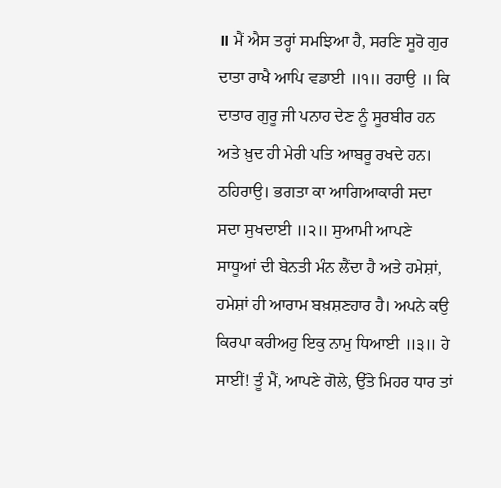॥ ਮੈਂ ਐਸ ਤਰ੍ਹਾਂ ਸਮਝਿਆ ਹੈ, ਸਰਣਿ ਸੂਰੋ ਗੁਰ ਦਾਤਾ ਰਾਖੈ ਆਪਿ ਵਡਾਈ ॥੧॥ ਰਹਾਉ ॥ ਕਿ ਦਾਤਾਰ ਗੁਰੂ ਜੀ ਪਨਾਹ ਦੇਣ ਨੂੰ ਸੂਰਬੀਰ ਹਨ ਅਤੇ ਖ਼ੁਦ ਹੀ ਮੇਰੀ ਪਤਿ ਆਬਰੂ ਰਖਦੇ ਹਨ। ਠਹਿਰਾਉ। ਭਗਤਾ ਕਾ ਆਗਿਆਕਾਰੀ ਸਦਾ ਸਦਾ ਸੁਖਦਾਈ ॥੨॥ ਸੁਆਮੀ ਆਪਣੇ ਸਾਧੂਆਂ ਦੀ ਬੇਨਤੀ ਮੰਨ ਲੈਂਦਾ ਹੈ ਅਤੇ ਹਮੇਸ਼ਾਂ, ਹਮੇਸ਼ਾਂ ਹੀ ਆਰਾਮ ਬਖ਼ਸ਼ਣਹਾਰ ਹੈ। ਅਪਨੇ ਕਉ ਕਿਰਪਾ ਕਰੀਅਹੁ ਇਕੁ ਨਾਮੁ ਧਿਆਈ ॥੩॥ ਹੇ ਸਾਈਂ! ਤੂੰ ਮੈਂ, ਆਪਣੇ ਗੋਲੇ, ਉੱਤੇ ਮਿਹਰ ਧਾਰ ਤਾਂ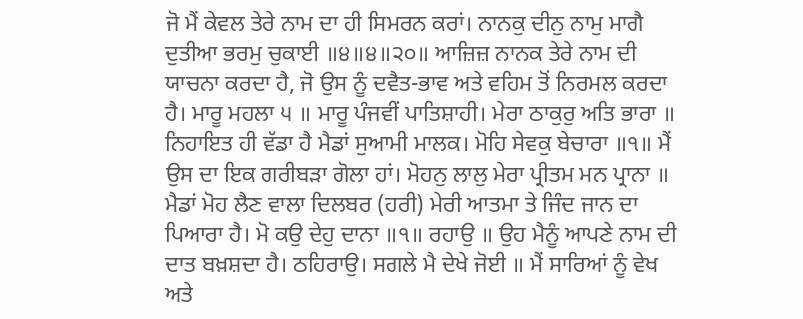ਜੋ ਮੈਂ ਕੇਵਲ ਤੇਰੇ ਨਾਮ ਦਾ ਹੀ ਸਿਮਰਨ ਕਰਾਂ। ਨਾਨਕੁ ਦੀਨੁ ਨਾਮੁ ਮਾਗੈ ਦੁਤੀਆ ਭਰਮੁ ਚੁਕਾਈ ॥੪॥੪॥੨੦॥ ਆਜ਼ਿਜ਼ ਨਾਨਕ ਤੇਰੇ ਨਾਮ ਦੀ ਯਾਚਨਾ ਕਰਦਾ ਹੈ, ਜੋ ਉਸ ਨੂੰ ਦਵੈਤ-ਭਾਵ ਅਤੇ ਵਹਿਮ ਤੋਂ ਨਿਰਮਲ ਕਰਦਾ ਹੈ। ਮਾਰੂ ਮਹਲਾ ੫ ॥ ਮਾਰੂ ਪੰਜਵੀਂ ਪਾਤਿਸ਼ਾਹੀ। ਮੇਰਾ ਠਾਕੁਰੁ ਅਤਿ ਭਾਰਾ ॥ ਨਿਹਾਇਤ ਹੀ ਵੱਡਾ ਹੈ ਮੈਡਾਂ ਸੁਆਮੀ ਮਾਲਕ। ਮੋਹਿ ਸੇਵਕੁ ਬੇਚਾਰਾ ॥੧॥ ਮੈਂ ਉਸ ਦਾ ਇਕ ਗਰੀਬੜਾ ਗੋਲਾ ਹਾਂ। ਮੋਹਨੁ ਲਾਲੁ ਮੇਰਾ ਪ੍ਰੀਤਮ ਮਨ ਪ੍ਰਾਨਾ ॥ ਮੈਡਾਂ ਮੋਹ ਲੈਣ ਵਾਲਾ ਦਿਲਬਰ (ਹਰੀ) ਮੇਰੀ ਆਤਮਾ ਤੇ ਜਿੰਦ ਜਾਨ ਦਾ ਪਿਆਰਾ ਹੈ। ਮੋ ਕਉ ਦੇਹੁ ਦਾਨਾ ॥੧॥ ਰਹਾਉ ॥ ਉਹ ਮੈਨੂੰ ਆਪਣੇ ਨਾਮ ਦੀ ਦਾਤ ਬਖ਼ਸ਼ਦਾ ਹੈ। ਠਹਿਰਾਉ। ਸਗਲੇ ਮੈ ਦੇਖੇ ਜੋਈ ॥ ਮੈਂ ਸਾਰਿਆਂ ਨੂੰ ਵੇਖ ਅਤੇ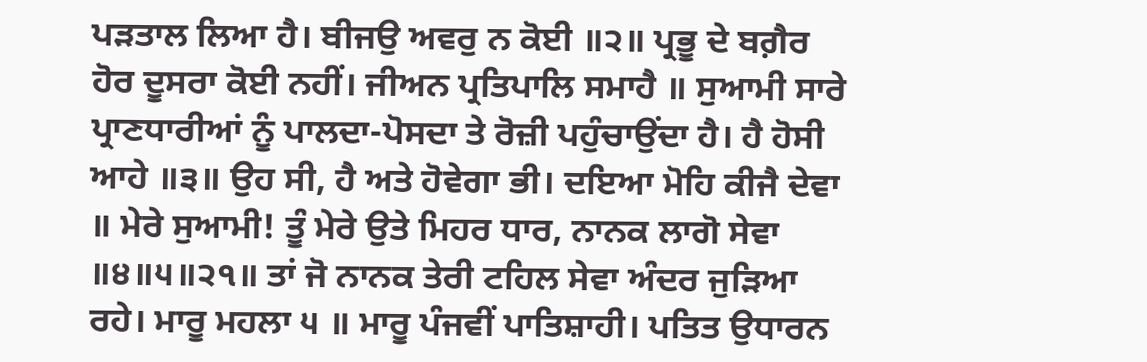ਪੜਤਾਲ ਲਿਆ ਹੈ। ਬੀਜਉ ਅਵਰੁ ਨ ਕੋਈ ॥੨॥ ਪ੍ਰਭੂ ਦੇ ਬਗ਼ੈਰ ਹੋਰ ਦੂਸਰਾ ਕੋਈ ਨਹੀਂ। ਜੀਅਨ ਪ੍ਰਤਿਪਾਲਿ ਸਮਾਹੈ ॥ ਸੁਆਮੀ ਸਾਰੇ ਪ੍ਰਾਣਧਾਰੀਆਂ ਨੂੰ ਪਾਲਦਾ-ਪੋਸਦਾ ਤੇ ਰੋਜ਼ੀ ਪਹੁੰਚਾਉਂਦਾ ਹੈ। ਹੈ ਹੋਸੀ ਆਹੇ ॥੩॥ ਉਹ ਸੀ, ਹੈ ਅਤੇ ਹੋਵੇਗਾ ਭੀ। ਦਇਆ ਮੋਹਿ ਕੀਜੈ ਦੇਵਾ ॥ ਮੇਰੇ ਸੁਆਮੀ! ਤੂੰ ਮੇਰੇ ਉਤੇ ਮਿਹਰ ਧਾਰ, ਨਾਨਕ ਲਾਗੋ ਸੇਵਾ ॥੪॥੫॥੨੧॥ ਤਾਂ ਜੋ ਨਾਨਕ ਤੇਰੀ ਟਹਿਲ ਸੇਵਾ ਅੰਦਰ ਜੁੜਿਆ ਰਹੇ। ਮਾਰੂ ਮਹਲਾ ੫ ॥ ਮਾਰੂ ਪੰਜਵੀਂ ਪਾਤਿਸ਼ਾਹੀ। ਪਤਿਤ ਉਧਾਰਨ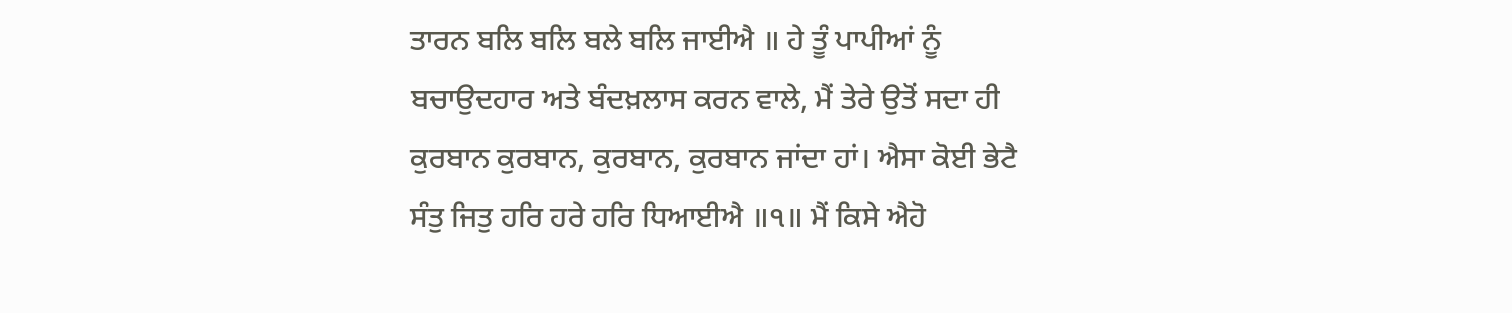ਤਾਰਨ ਬਲਿ ਬਲਿ ਬਲੇ ਬਲਿ ਜਾਈਐ ॥ ਹੇ ਤੂੰ ਪਾਪੀਆਂ ਨੂੰ ਬਚਾਉਦਹਾਰ ਅਤੇ ਬੰਦਖ਼ਲਾਸ ਕਰਨ ਵਾਲੇ, ਮੈਂ ਤੇਰੇ ਉਤੋਂ ਸਦਾ ਹੀ ਕੁਰਬਾਨ ਕੁਰਬਾਨ, ਕੁਰਬਾਨ, ਕੁਰਬਾਨ ਜਾਂਦਾ ਹਾਂ। ਐਸਾ ਕੋਈ ਭੇਟੈ ਸੰਤੁ ਜਿਤੁ ਹਰਿ ਹਰੇ ਹਰਿ ਧਿਆਈਐ ॥੧॥ ਮੈਂ ਕਿਸੇ ਐਹੋ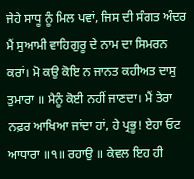ਜੇਹੇ ਸਾਧੂ ਨੂੰ ਮਿਲ ਪਵਾਂ, ਜਿਸ ਦੀ ਸੰਗਤ ਅੰਦਰ ਮੈਂ ਸੁਆਮੀ ਵਾਹਿਗੁਰੂ ਦੇ ਨਾਮ ਦਾ ਸਿਮਰਨ ਕਰਾਂ। ਮੋ ਕਉ ਕੋਇ ਨ ਜਾਨਤ ਕਹੀਅਤ ਦਾਸੁ ਤੁਮਾਰਾ ॥ ਮੈਨੂੰ ਕੋਈ ਨਹੀਂ ਜਾਣਦਾ। ਮੈਂ ਤੇਰਾ ਨਫ਼ਰ ਆਖਿਆ ਜਾਂਦਾ ਹਾਂ, ਹੇ ਪ੍ਰਭੂ! ਏਹਾ ਓਟ ਆਧਾਰਾ ॥੧॥ ਰਹਾਉ ॥ ਕੇਵਲ ਇਹ ਹੀ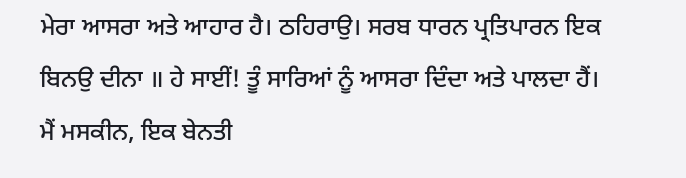ਮੇਰਾ ਆਸਰਾ ਅਤੇ ਆਹਾਰ ਹੈ। ਠਹਿਰਾਉ। ਸਰਬ ਧਾਰਨ ਪ੍ਰਤਿਪਾਰਨ ਇਕ ਬਿਨਉ ਦੀਨਾ ॥ ਹੇ ਸਾਈਂ! ਤੂੰ ਸਾਰਿਆਂ ਨੂੰ ਆਸਰਾ ਦਿੰਦਾ ਅਤੇ ਪਾਲਦਾ ਹੈਂ। ਮੈਂ ਮਸਕੀਨ, ਇਕ ਬੇਨਤੀ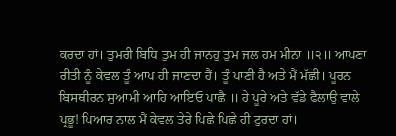ਕਰਦਾ ਹਾਂ। ਤੁਮਰੀ ਬਿਧਿ ਤੁਮ ਹੀ ਜਾਨਹੁ ਤੁਮ ਜਲ ਹਮ ਮੀਨਾ ॥੨॥ ਆਪਣਾ ਰੀਤੀ ਨੂੰ ਕੇਵਲ ਤੂੰ ਆਪ ਹੀ ਜਾਣਦਾ ਹੈਂ। ਤੂੰ ਪਾਣੀ ਹੈ ਅਤੇ ਮੈਂ ਮੱਛੀ। ਪੂਰਨ ਬਿਸਥੀਰਨ ਸੁਆਮੀ ਆਹਿ ਆਇਓ ਪਾਛੈ ॥ ਹੇ ਪੂਰੇ ਅਤੇ ਵੱਡੇ ਫੈਲਾਉ ਵਾਲੇ ਪ੍ਰਭੂ! ਪਿਆਰ ਨਾਲ ਮੈਂ ਕੇਵਲ ਤੇਰੇ ਪਿਛੇ ਪਿਛੇ ਹੀ ਟੁਰਦਾ ਹਾਂ।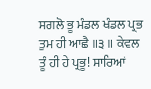ਸਗਲੋ ਭੂ ਮੰਡਲ ਖੰਡਲ ਪ੍ਰਭ ਤੁਮ ਹੀ ਆਛੈ ॥੩॥ ਕੇਵਲ ਤੂੰ ਹੀ ਹੇ ਪ੍ਰਭੂ! ਸਾਰਿਆਂ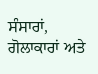ਸੰਸਾਰਾਂ, ਗੋਲਾਕਾਰਾਂ ਅਤੇ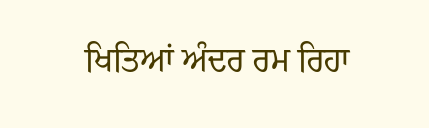ਖਿਤਿਆਂ ਅੰਦਰ ਰਮ ਰਿਹਾ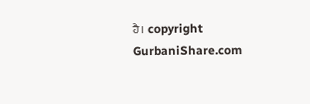ਹੈ। copyright GurbaniShare.com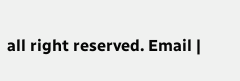all right reserved. Email |